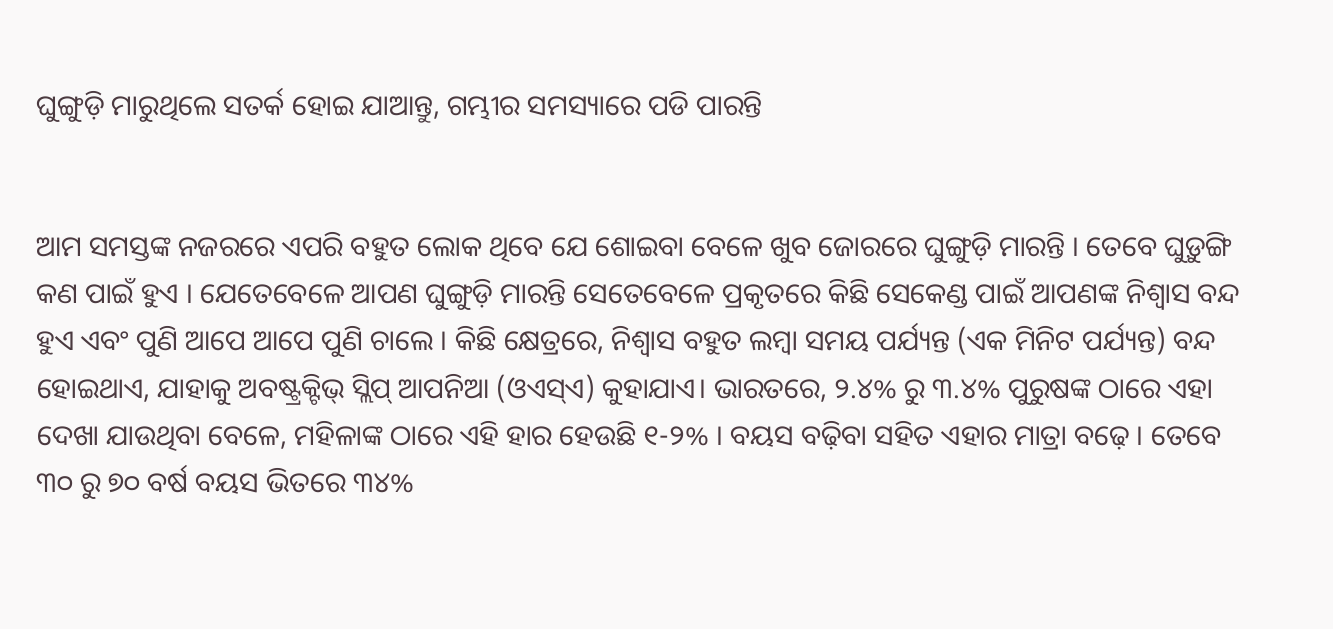ଘୁଙ୍ଗୁଡ଼ି ମାରୁଥିଲେ ସତର୍କ ହୋଇ ଯାଆନ୍ତୁ, ଗମ୍ଭୀର ସମସ୍ୟାରେ ପଡି ପାରନ୍ତି


ଆମ ସମସ୍ତଙ୍କ ନଜରରେ ଏପରି ବହୁତ ଲୋକ ଥିବେ ଯେ ଶୋଇବା ବେଳେ ଖୁବ ଜୋରରେ ଘୁଙ୍ଗୁଡ଼ି ମାରନ୍ତି । ତେବେ ଘୁଡ଼ୁଙ୍ଗି କଣ ପାଇଁ ହୁଏ । ଯେତେବେଳେ ଆପଣ ଘୁଙ୍ଗୁଡ଼ି ମାରନ୍ତି ସେତେବେଳେ ପ୍ରକୃତରେ କିଛି ସେକେଣ୍ଡ ପାଇଁ ଆପଣଙ୍କ ନିଶ୍ୱାସ ବନ୍ଦ ହୁଏ ଏବଂ ପୁଣି ଆପେ ଆପେ ପୁଣି ଚାଲେ । କିଛି କ୍ଷେତ୍ରରେ, ନିଶ୍ୱାସ ବହୁତ ଲମ୍ବା ସମୟ ପର୍ଯ୍ୟନ୍ତ (ଏକ ମିନିଟ ପର୍ଯ୍ୟନ୍ତ) ବନ୍ଦ ହୋଇଥାଏ, ଯାହାକୁ ଅବଷ୍ଟ୍ରକ୍ଟିଭ୍ ସ୍ଲିପ୍ ଆପନିଆ (ଓଏସ୍ଏ) କୁହାଯାଏ। ଭାରତରେ, ୨.୪% ରୁ ୩.୪% ପୁରୁଷଙ୍କ ଠାରେ ଏହା ଦେଖା ଯାଉଥିବା ବେଳେ, ମହିଳାଙ୍କ ଠାରେ ଏହି ହାର ହେଉଛି ୧-୨% । ବୟସ ବଢ଼ିବା ସହିତ ଏହାର ମାତ୍ରା ବଢ଼େ । ତେବେ ୩୦ ରୁ ୭୦ ବର୍ଷ ବୟସ ଭିତରେ ୩୪%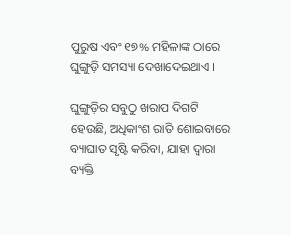ପୁରୁଷ ଏବଂ ୧୭% ମହିଳାଙ୍କ ଠାରେ ଘୁଙ୍ଗୁଡ଼ି ସମସ୍ୟା ଦେଖାଦେଇଥାଏ ।

ଘୁଙ୍ଗୁଡ଼ିର ସବୁଠୁ ଖରାପ ଦିଗଟି ହେଉଛି, ଅଧିକାଂଶ ରାତି ଶୋଇବାରେ ବ୍ୟାଘାତ ସୃଷ୍ଟି କରିବା, ଯାହା ଦ୍ୱାରା ବ୍ୟକ୍ତି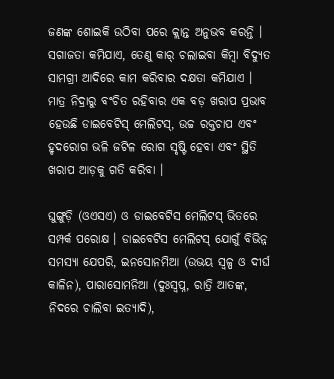ଜଣଙ୍କ ଶୋଇକି ଉଠିବା ପରେ କ୍ଲାନ୍ତ ଅନୁଭବ କରନ୍ତି । ସଗାଜତା କମିଯାଏ, ତେଣୁ କାର୍ ଚଲାଇବା କିମ୍ବା ବିଦ୍ୟୁତ ସାମଗ୍ରୀ ଆଦିରେ କାମ କରିବାର ଦକ୍ଷତା କମିଯାଏ । ମାତ୍ର ନିଦ୍ରାରୁ ବଂଚିତ ରହିବାର ଏକ ବଡ଼ ଖରାପ ପ୍ରଭାବ ହେଉଛି ଡାଇବେଟିସ୍ ମେଲିଟସ୍, ଉଚ୍ଚ ରକ୍ତଚାପ ଏବଂ ହୃଦରୋଗ ଭଳି ଜଟିଳ ରୋଗ ସୃଷ୍ଟି ହେବା ଏବଂ ସ୍ଥିତି ଖରାପ ଆଡ଼କୁ ଗତି କରିବା ।

ଘୁଙ୍ଗୁଡ଼ି (ଓଏସଏ) ଓ ଡାଇବେଟିସ ମେଲିଟସ୍ ଭିତରେ ସମ୍ପର୍କ ପରୋକ୍ଷ । ଡାଇବେଟିସ ମେଲିଟସ୍ ଯୋଗୁଁ ବିଭିନ୍ନ ସମସ୍ୟା ଯେପରି, ଇନସୋନମିଆ (ଉଭୟ ସ୍ୱଳ୍ପ ଓ ଦୀର୍ଘ କାଳିନ), ପାରାସୋମନିଆ (ଦୁଃସ୍ୱପ୍ନ, ରାତ୍ରି ଆତଙ୍କ, ନିଦରେ ଚାଲିବା ଇତ୍ୟାଦି),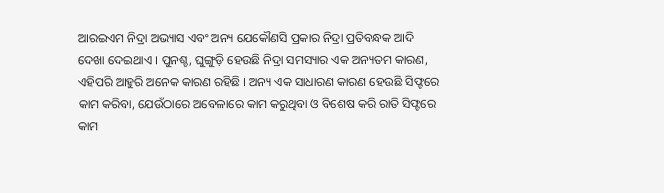ଆରଇଏମ ନିଦ୍ରା ଅଭ୍ୟାସ ଏବଂ ଅନ୍ୟ ଯେକୌଣସି ପ୍ରକାର ନିଦ୍ରା ପ୍ରତିବନ୍ଧକ ଆଦି ଦେଖା ଦେଇଥାଏ । ପୁନଶ୍ଚ, ଘୁଙ୍ଗୁଡ଼ି ହେଉଛି ନିଦ୍ରା ସମସ୍ୟାର ଏକ ଅନ୍ୟତମ କାରଣ, ଏହିପରି ଆହୁରି ଅନେକ କାରଣ ରହିଛି । ଅନ୍ୟ ଏକ ସାଧାରଣ କାରଣ ହେଉଛି ସିଫ୍ଟରେ କାମ କରିବା, ଯେଉଁଠାରେ ଅବେଳାରେ କାମ କରୁଥିବା ଓ ବିଶେଷ କରି ରାତି ସିଫ୍ଟରେ କାମ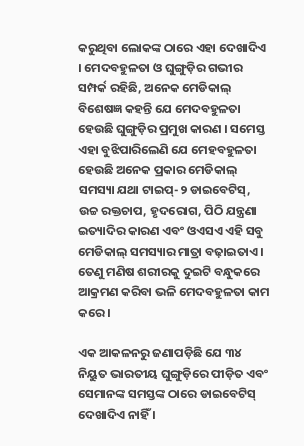କରୁଥିବା ଲୋକଙ୍କ ଠାରେ ଏହା ଦେଖାଦିଏ । ମେଦବହୁଳତା ଓ ଘୁଙ୍ଗୁଡ଼ିର ଗଭୀର ସମ୍ପର୍କ ରହିଛି, ଅନେକ ମେଡିକାଲ୍ ବିଶେଷଜ୍ଞ କହନ୍ତି ଯେ ମେଦବହୁଳତା ହେଉଛି ଘୁଙ୍ଗୁଡ଼ିର ପ୍ରମୁଖ କାରଣ । ସମେସ୍ତ ଏହା ବୁଝିପାରିଲେଣି ଯେ ମେହବହୁଳତା ହେଉଛି ଅନେକ ପ୍ରକାର ମେଡିକାଲ୍ ସମସ୍ୟା ଯଥା ଟାଇପ୍-୨ ଡାଇବେଟିସ୍, ଉଚ୍ଚ ରକ୍ତଚାପ, ହୃଦରୋଗ, ପିଠି ଯନ୍ତ୍ରଣା ଇତ୍ୟାଦିର କାରଣ ଏବଂ ଓଏସଏ ଏହି ସବୁ ମେଡିକାଲ୍ ସମସ୍ୟାର ମାତ୍ରା ବଢ଼ାଇତାଏ । ତେଣୁ ମଣିଷ ଶରୀରକୁ ଦୁଇଟି ବନ୍ଧୁକରେ ଆକ୍ରମଣ କରିବା ଭଳି ମେଦବହୁଳତା କାମ କରେ ।

ଏକ ଆକଳନରୁ ଜଣାପଡ଼ିଛି ଯେ ୩୪ ନିୟୁତ ଭାରତୀୟ ଘୁଙ୍ଗୁଡ଼ିରେ ପୀଡ଼ିତ ଏବଂ ସେମାନଙ୍କ ସମସ୍ତଙ୍କ ଠାରେ ଡାଇବେଟିସ୍ ଦେଖାଦିଏ ନାହିଁ ।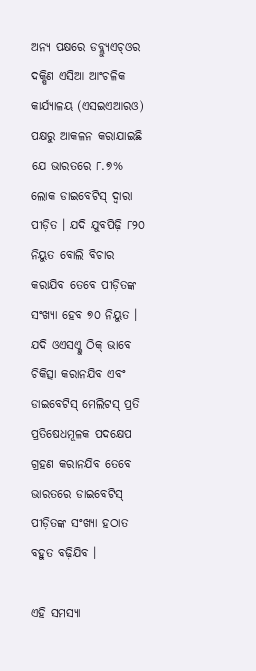ଅନ୍ୟ ପକ୍ଷରେ ଡବ୍ଲ୍ୟୁଏଚ୍ଓର ଦକ୍ଷିଣ ଏସିଆ ଆଂଚଳିକ କାର୍ଯ୍ୟାଳୟ (ଏସଇଏଆରଓ) ପକ୍ଷରୁ ଆକଳନ କରାଯାଇଛି ଯେ ଭାରତରେ ୮.୭% ଲୋକ ଡାଇବେଟିସ୍ ଦ୍ୱାରା ପୀଡ଼ିତ । ଯଦି ଯୁବପିଢ଼ି ୮୨୦ ନିୟୁତ ବୋଲି ବିଚାର କରାଯିବ ତେବେ ପୀଡ଼ିତଙ୍କ ସଂଖ୍ୟା ହେବ ୭୦ ନିୟୁତ । ଯଦି ଓଏସଏ୍କୁ ଠିକ୍ ଭାବେ ଚିକିତ୍ସା କରାନଯିବ ଏବଂ ଡାଇବେଟିସ୍ ମେଲିଟସ୍ ପ୍ରତି ପ୍ରତିଷେଧମୂଳକ ପଦକ୍ଷେପ ଗ୍ରହଣ କରାନଯିବ ତେବେ ଭାରତରେ ଡାଇବେଟିସ୍ ପୀଡ଼ିତଙ୍କ ସଂଖ୍ୟା ହଠାତ ବହୁତ ବଢ଼ିଯିବ ।

ଏହି ସମସ୍ୟା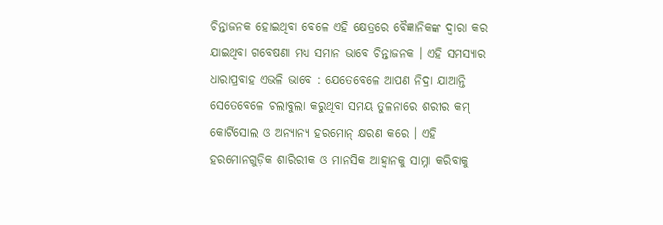ଚିନ୍ତାଜନକ ହୋଇଥିବା ବେଳେ ଏହି କ୍ଷେତ୍ରରେ ବୈଜ୍ଞାନିକଙ୍କ ଦ୍ୱାରା କର ଯାଇଥିବା ଗବେଷଣା ମଧ୍ୟ ସମାନ ଭାବେ ଚିନ୍ତାଜନକ । ଏହି ସମସ୍ୟାର ଧାରାପ୍ରବାହ ଏଭଳି ଭାବେ : ଯେତେବେଳେ ଆପଣ ନିଦ୍ରା ଯାଆନ୍ତି ସେତେବେଳେ ଚଲାବୁଲା କରୁଥିବା ସମୟ ତୁଳନାରେ ଶରୀର କମ୍ କୋର୍ଟିସୋଲ ଓ ଅନ୍ୟାନ୍ୟ ହରମୋନ୍ କ୍ଷରଣ କରେ । ଏହି ହରମୋନଗୁଡ଼ିକ ଶାରିରୀକ ଓ ମାନସିକ ଆହ୍ୱାନକୁ ସାମ୍ନା କରିବାକୁ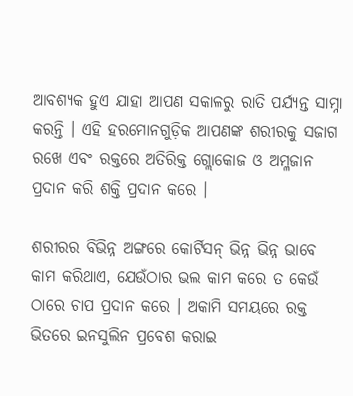ଆବଶ୍ୟକ ହୁଏ ଯାହା ଆପଣ ସକାଳରୁ ରାତି ପର୍ଯ୍ୟନ୍ତ ସାମ୍ନା କରନ୍ତି । ଏହି ହରମୋନଗୁଡ଼ିକ ଆପଣଙ୍କ ଶରୀରକୁ ସଜାଗ ରଖେ ଏବଂ ରକ୍ତରେ ଅତିରିକ୍ତ ଗ୍ଲୋକୋଜ ଓ ଅମ୍ଳଜାନ ପ୍ରଦାନ କରି ଶକ୍ତି ପ୍ରଦାନ କରେ ।

ଶରୀରର ବିଭିନ୍ନ ଅଙ୍ଗରେ କୋର୍ଟିସନ୍ ଭିନ୍ନ ଭିନ୍ନ ଭାବେ କାମ କରିଥାଏ, ଯେଉଁଠାର ଭଲ କାମ କରେ ତ କେଉଁ ଠାରେ ଚାପ ପ୍ରଦାନ କରେ । ଅକାମି ସମୟରେ ରକ୍ତ ଭିତରେ ଇନସୁଲିନ ପ୍ରବେଶ କରାଇ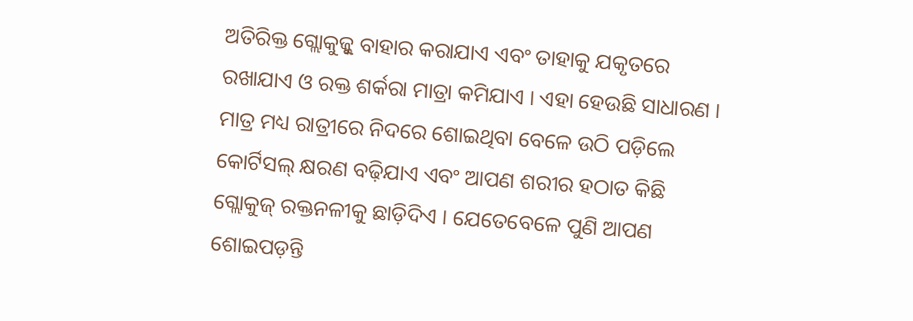ଅତିରିକ୍ତ ଗ୍ଲୋକୁଜ୍କୁ ବାହାର କରାଯାଏ ଏବଂ ତାହାକୁ ଯକୃତରେ ରଖାଯାଏ ଓ ରକ୍ତ ଶର୍କରା ମାତ୍ରା କମିଯାଏ । ଏହା ହେଉଛି ସାଧାରଣ । ମାତ୍ର ମଧ୍ୟ ରାତ୍ରୀରେ ନିଦରେ ଶୋଇଥିବା ବେଳେ ଉଠି ପଡ଼ିଲେ କୋର୍ଟିସଲ୍ କ୍ଷରଣ ବଢ଼ିଯାଏ ଏବଂ ଆପଣ ଶରୀର ହଠାତ କିଛି ଗ୍ଲୋକୁଜ୍ ରକ୍ତନଳୀକୁ ଛାଡ଼ିଦିଏ । ଯେତେବେଳେ ପୁଣି ଆପଣ ଶୋଇପଡ଼ନ୍ତି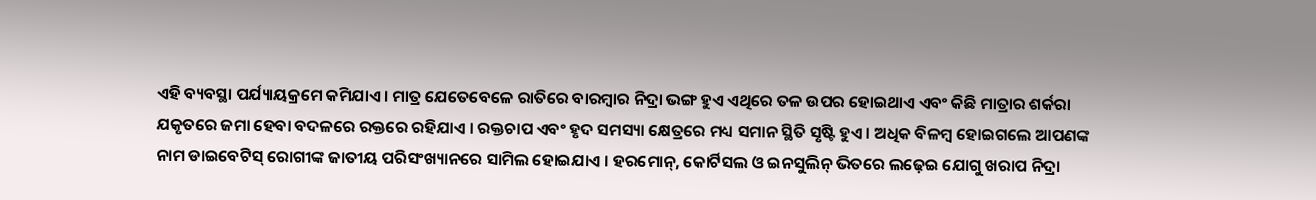ଏହି ବ୍ୟବସ୍ଥା ପର୍ଯ୍ୟାୟକ୍ରମେ କମିଯାଏ । ମାତ୍ର ଯେତେବେଳେ ରାତିରେ ବାରମ୍ବାର ନିଦ୍ରା ଭଙ୍ଗ ହୁଏ ଏଥିରେ ତଳ ଉପର ହୋଇଥାଏ ଏବଂ କିଛି ମାତ୍ରାର ଶର୍କରା ଯକୃତରେ ଜମା ହେବା ବଦଳରେ ରକ୍ତରେ ରହିଯାଏ । ରକ୍ତଚାପ ଏବଂ ହୃଦ ସମସ୍ୟା କ୍ଷେତ୍ରରେ ମଧ୍ୟ ସମାନ ସ୍ଥିତି ସୃଷ୍ଟି ହୁଏ । ଅଧିକ ବିଳମ୍ବ ହୋଇଗଲେ ଆପଣଙ୍କ ନାମ ଡାଇବେଟିସ୍ ରୋଗୀଙ୍କ ଜାତୀୟ ପରିସଂଖ୍ୟାନରେ ସାମିଲ ହୋଇଯାଏ । ହରମୋନ୍, କୋର୍ଟିସଲ ଓ ଇନସୁଲିନ୍ ଭିତରେ ଲଢ଼େଇ ଯୋଗୁ ଖରାପ ନିଦ୍ରା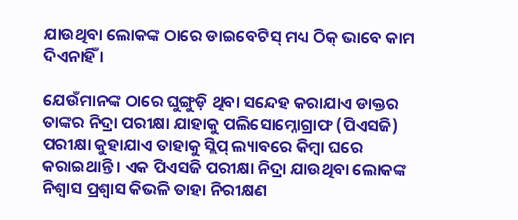ଯାଉଥିବା ଲୋକଙ୍କ ଠାରେ ଡାଇବେଟିସ୍ ମଧ୍ୟ ଠିକ୍ ଭାବେ କାମ ଦିଏନାହିଁ ।

ଯେଉଁମାନଙ୍କ ଠାରେ ଘୁଙ୍ଗୁଡ଼ି ଥିବା ସନ୍ଦେହ କରାଯାଏ ଡାକ୍ତର ତାଙ୍କର ନିଦ୍ରା ପରୀକ୍ଷା ଯାହାକୁ ପଲିସୋମ୍ନୋଗ୍ରାଫ (ପିଏସଜି) ପରୀକ୍ଷା କୁହାଯାଏ ତାହାକୁ ସ୍ଲିପ୍ ଲ୍ୟାବରେ କିମ୍ବା ଘରେ କରାଇଥାନ୍ତି । ଏକ ପିଏସଜି ପରୀକ୍ଷା ନିଦ୍ରା ଯାଉଥିବା ଲୋକଙ୍କ ନିଶ୍ୱାସ ପ୍ରଶ୍ୱାସ କିଭଳି ତାହା ନିରୀକ୍ଷଣ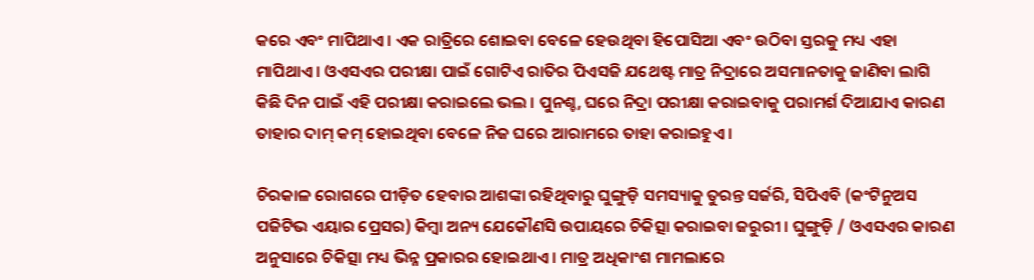କରେ ଏବଂ ମାପିଥାଏ । ଏକ ରାତ୍ରିରେ ଶୋଇବା ବେଳେ ହେଉଥିବା ହିପୋସିଆ ଏବଂ ଉଠିବା ସ୍ତରକୁ ମଧ୍ୟ ଏହା ମାପିଥାଏ । ଓଏସଏର ପରୀକ୍ଷା ପାଇଁ ଗୋଟିଏ ରାତିର ପିଏସଜି ଯଥେଷ୍ଟ ମାତ୍ର ନିଦ୍ରାରେ ଅସମାନତାକୁ ଜାଣିବା ଲାଗି କିଛି ଦିନ ପାଇଁ ଏହି ପରୀକ୍ଷା କରାଇଲେ ଭଲ । ପୁନଶ୍ଚ, ଘରେ ନିଦ୍ରା ପରୀକ୍ଷା କରାଇବାକୁ ପରାମର୍ଶ ଦିଆଯାଏ କାରଣ ତାହାର ଦାମ୍ କମ୍ ହୋଇଥିବା ବେଳେ ନିଜ ଘରେ ଆରାମରେ ତାହା କରାଇହୁଏ ।

ଚିରକାଳ ରୋଗରେ ପୀଡ଼ିତ ହେବାର ଆଶଙ୍କା ରହିଥିବାରୁ ଘୁଙ୍ଗୁଡ଼ି ସମସ୍ୟାକୁ ତୁରନ୍ତ ସର୍ଜରି, ସିପିଏବି (କଂଟିନୁଅସ ପଜିଟିଭ ଏୟାର ପ୍ରେସର) କିମ୍ବା ଅନ୍ୟ ଯେକୌଣସି ଉପାୟରେ ଚିକିତ୍ସା କରାଇବା ଜରୁରୀ । ଘୁଙ୍ଗୁଡ଼ି / ଓଏସଏର କାରଣ ଅନୁସାରେ ଚିକିତ୍ସା ମଧ୍ୟ ଭିନ୍ନ ପ୍ରକାରର ହୋଇଥାଏ । ମାତ୍ର ଅଧିକାଂଶ ମାମଲାରେ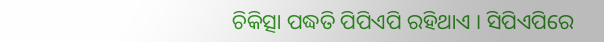ଚିକିତ୍ସା ପଦ୍ଧତି ପିପିଏପି ରହିଥାଏ । ସିପିଏପିରେ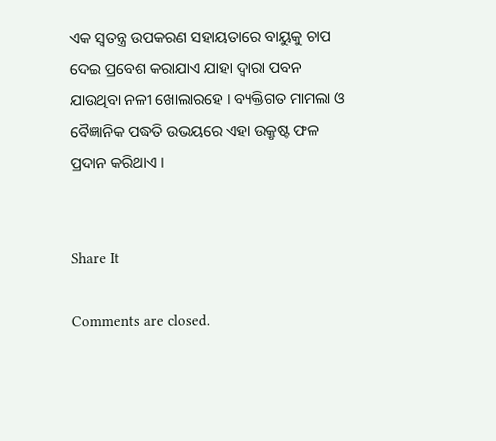ଏକ ସ୍ୱତନ୍ତ୍ର ଉପକରଣ ସହାୟତାରେ ବାୟୁକୁ ଚାପ ଦେଇ ପ୍ରବେଶ କରାଯାଏ ଯାହା ଦ୍ୱାରା ପବନ ଯାଉଥିବା ନଳୀ ଖୋଲାରହେ । ବ୍ୟକ୍ତିଗତ ମାମଲା ଓ ବୈଜ୍ଞାନିକ ପଦ୍ଧତି ଉଭୟରେ ଏହା ଉକ୍ରୃଷ୍ଟ ଫଳ ପ୍ରଦାନ କରିଥାଏ ।


Share It

Comments are closed.